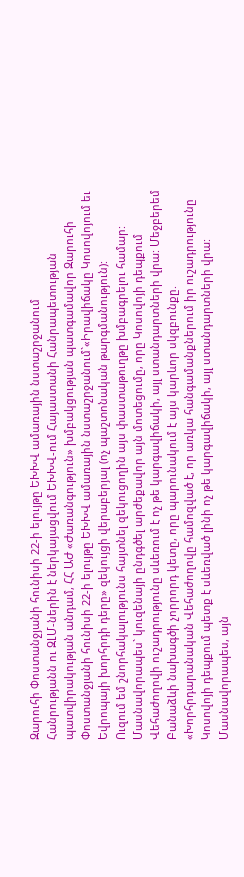Զարուհի Փոստանջյանի հունիսի 22-ի ելույթը ԵԽԽՎ ամառային նստաշրջանում
Հանրությանն ու ԶԼՄ-ներին է ներկայացվում ԵԽԽՎ-ում Հայաստանի Հանրապետության պատվիրակության անդամ, ՀՀ ԱԺ «Ժառանգություն» խմբակցության պատգամավոր Զարուհի Փոստանջյանի հունիսի 22-ի ելույթը ԵԽԽՎ ամառային նստաշրջանում`«Իրավիճակը Կոսովոյում եւ Եվրոպայի խորհրդի դերը» զեկույցի վերաբերյալ (ոչ պաշտոնական թարգմանություն):
Ուզում եմ շնորհակալությունս հայտնել զեկուցողին այս փաստաթուղթը խմբագրելու համար:
Մասնավորապես` կուզենայի ընդգծել արժեքավոր այն մոտեցումը, որը Կոսովոյի դեպքում Վեհաժողովի ուշադրությունը սևեռում է ոչ թե կարգավիճակի, այլ ստանդարտների վրա: Մեջբերեմ Բանաձևի նախագծի չորրորդ կետը, որը պարունակում է այս կարևոր սկզբունքը.
«Խորհրդարանական Վեհաժողովը համոզված է, որ առկա հանգամանքներում իր ուշադրությունը Կոսովոյի դեպքում պետք է սևեռված լինի ոչ թե կարգավիճակի, այլ ստանդարտների վրա: Մասնավորապես, այն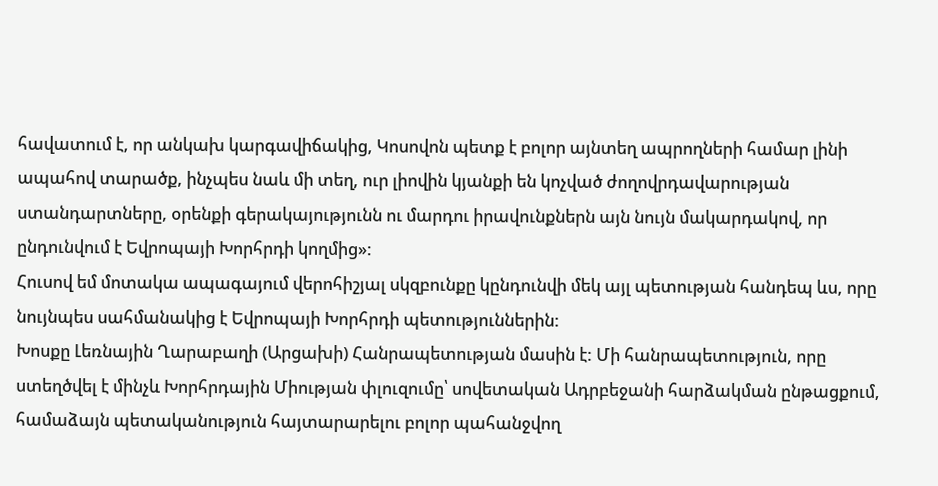հավատում է, որ անկախ կարգավիճակից, Կոսովոն պետք է բոլոր այնտեղ ապրողների համար լինի ապահով տարածք, ինչպես նաև մի տեղ, ուր լիովին կյանքի են կոչված ժողովրդավարության ստանդարտները, օրենքի գերակայությունն ու մարդու իրավունքներն այն նույն մակարդակով, որ ընդունվում է Եվրոպայի Խորհրդի կողմից»:
Հուսով եմ մոտակա ապագայում վերոհիշյալ սկզբունքը կընդունվի մեկ այլ պետության հանդեպ ևս, որը նույնպես սահմանակից է Եվրոպայի Խորհրդի պետություններին:
Խոսքը Լեռնային Ղարաբաղի (Արցախի) Հանրապետության մասին է: Մի հանրապետություն, որը ստեղծվել է մինչև Խորհրդային Միության փլուզումը՝ սովետական Ադրբեջանի հարձակման ընթացքում, համաձայն պետականություն հայտարարելու բոլոր պահանջվող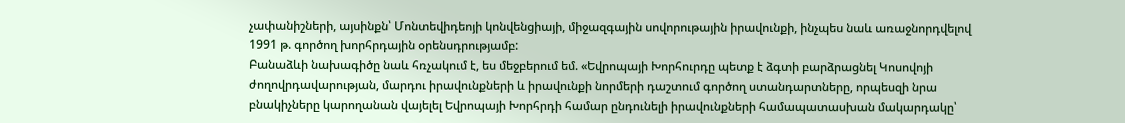չափանիշների, այսինքն՝ Մոնտեվիդեոյի կոնվենցիայի, միջազգային սովորութային իրավունքի, ինչպես նաև առաջնորդվելով 1991 թ. գործող խորհրդային օրենսդրությամբ:
Բանաձևի նախագիծը նաև հռչակում է, ես մեջբերում եմ. «Եվրոպայի Խորհուրդը պետք է ձգտի բարձրացնել Կոսովոյի ժողովրդավարության, մարդու իրավունքների և իրավունքի նորմերի դաշտում գործող ստանդարտները, որպեսզի նրա բնակիչները կարողանան վայելել Եվրոպայի Խորհրդի համար ընդունելի իրավունքների համապատասխան մակարդակը՝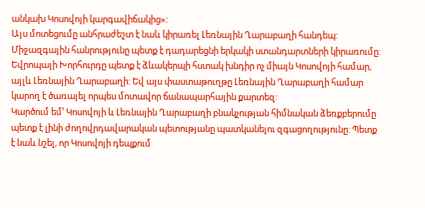անկախ Կոսովոյի կարգավիճակից»:
Այս մոտեցումը անհրաժեշտ է նաև կիրառել Լեռնային Ղարաբաղի հանդեպ: Միջազգային հանրությունը պետք է դադարեցնի երկակի ստանդարտների կիրառումը:
Եվրոպայի Խորհուրդը պետք է ձևակերպի հստակ խնդիր ոչ միայն Կոսովոյի համար, այլև Լեռնային Ղարաբաղի: Եվ այս փաստաթուղթը Լեռնային Ղարաբաղի համար կարող է ծառայել որպես մոտավոր ճանապարհային քարտեզ:
Կարծում եմ’ Կոսովոյի և Լեռնային Ղարաբաղի բնակչության հիմնական ձեռքբերումը պետք է լինի ժողովրդավարական պետությանը պատկանելու զգացողությունը: Պետք է նաև նշել, որ Կոսովոյի դեպքում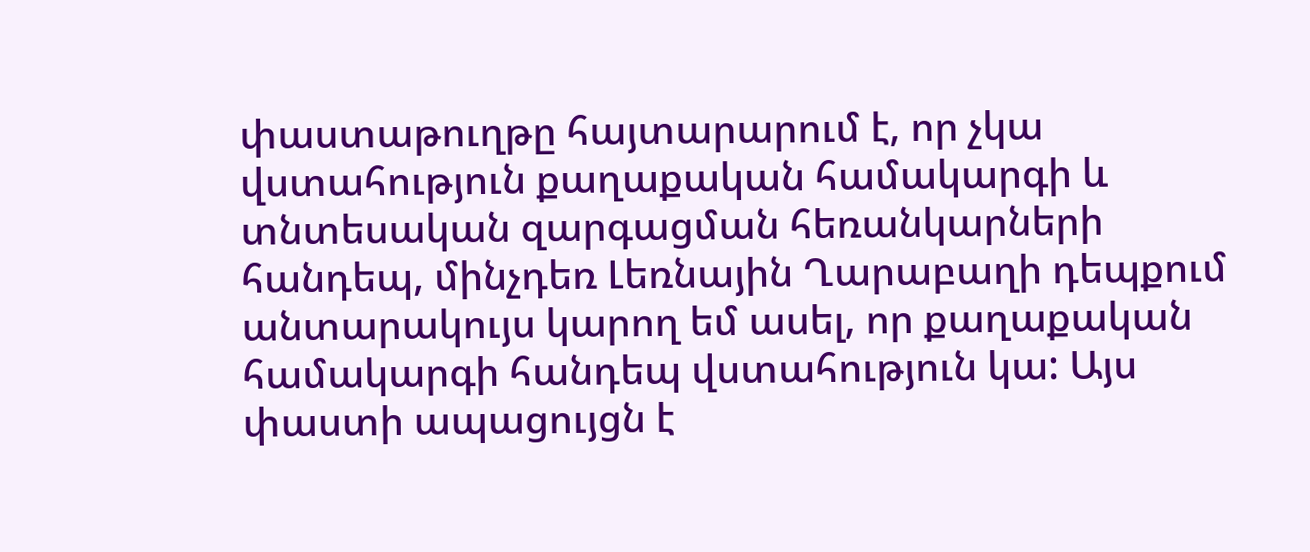փաստաթուղթը հայտարարում է, որ չկա վստահություն քաղաքական համակարգի և տնտեսական զարգացման հեռանկարների հանդեպ, մինչդեռ Լեռնային Ղարաբաղի դեպքում անտարակույս կարող եմ ասել, որ քաղաքական համակարգի հանդեպ վստահություն կա: Այս փաստի ապացույցն է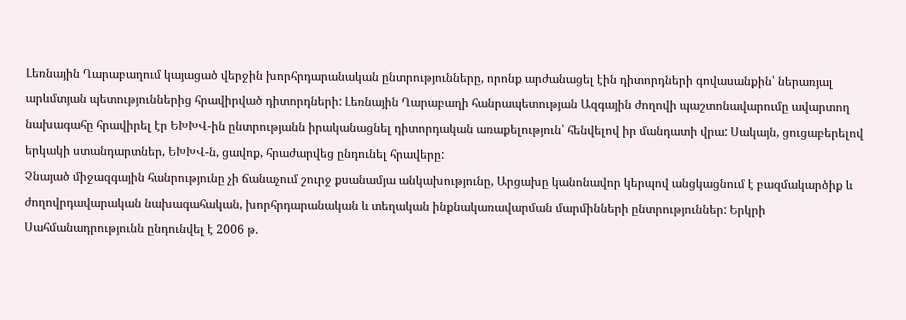Լեռնային Ղարաբաղում կայացած վերջին խորհրդարանական ընտրությունները, որոնք արժանացել էին դիտորդների գովասանքին՝ ներառյալ արևմտյան պետություններից հրավիրված դիտորդների: Լեռնային Ղարաբաղի հանրապետության Ազգային ժողովի պաշտոնավարումը ավարտող նախագահը հրավիրել էր ԵԽԽՎ-ին ընտրությանն իրականացնել դիտորդական առաքելություն՝ հենվելով իր մանդատի վրա: Սակայն, ցուցաբերելով երկակի ստանդարտներ, ԵԽԽՎ-ն, ցավոք, հրաժարվեց ընդունել հրավերը:
Չնայած միջազգային հանրությունը չի ճանաչում շուրջ քսանամյա անկախությունը, Արցախը կանոնավոր կերպով անցկացնում է բազմակարծիք և ժողովրդավարական նախագահական, խորհրդարանական և տեղական ինքնակառավարման մարմինների ընտրություններ: Երկրի Սահմանադրությունն ընդունվել է 2006 թ.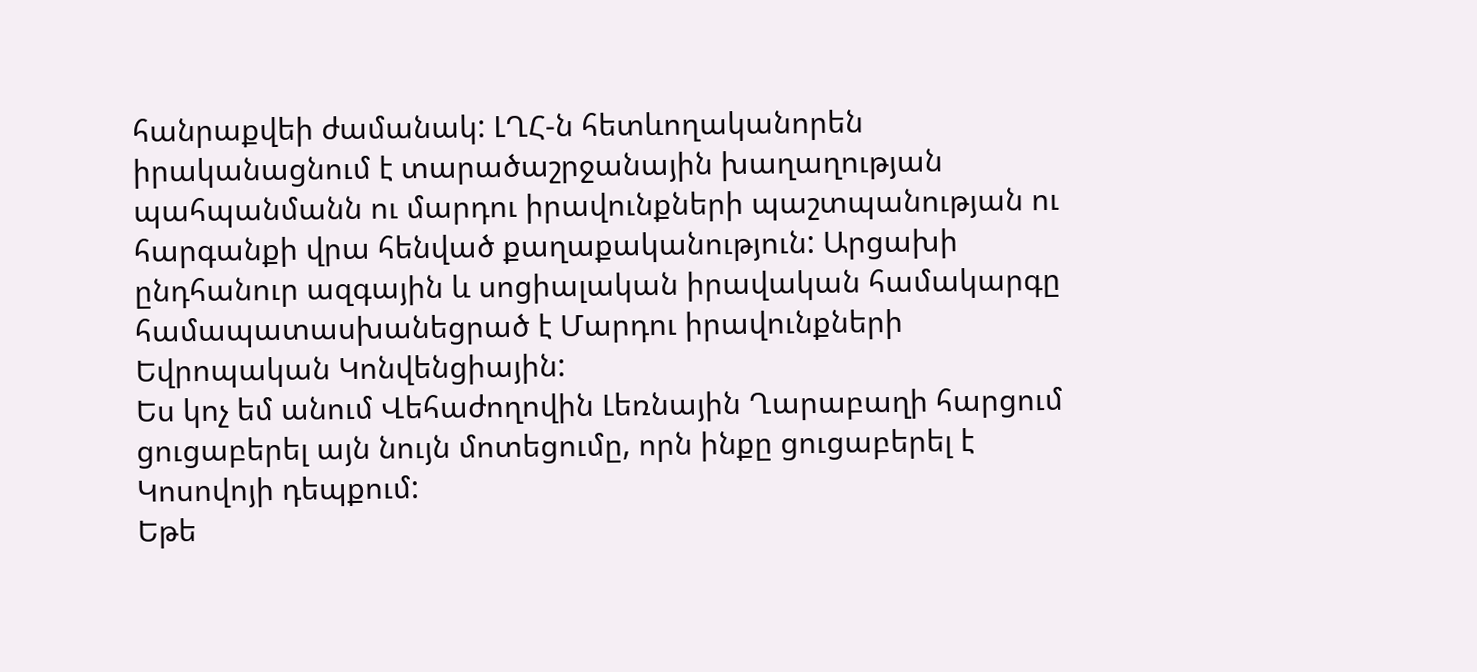հանրաքվեի ժամանակ: ԼՂՀ-ն հետևողականորեն իրականացնում է տարածաշրջանային խաղաղության պահպանմանն ու մարդու իրավունքների պաշտպանության ու հարգանքի վրա հենված քաղաքականություն: Արցախի ընդհանուր ազգային և սոցիալական իրավական համակարգը համապատասխանեցրած է Մարդու իրավունքների Եվրոպական Կոնվենցիային:
Ես կոչ եմ անում Վեհաժողովին Լեռնային Ղարաբաղի հարցում ցուցաբերել այն նույն մոտեցումը, որն ինքը ցուցաբերել է Կոսովոյի դեպքում:
Եթե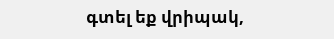գտել եք վրիպակ,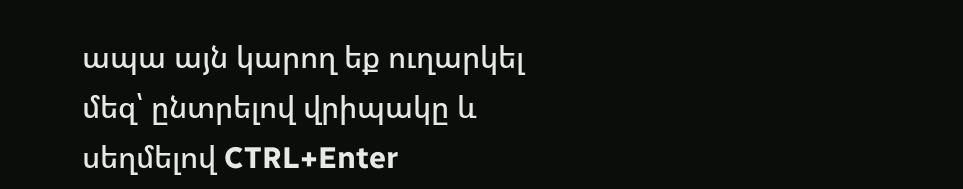ապա այն կարող եք ուղարկել մեզ՝ ընտրելով վրիպակը և սեղմելով CTRL+Enter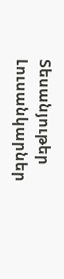Տեսանյութեր
Լուսանկարներ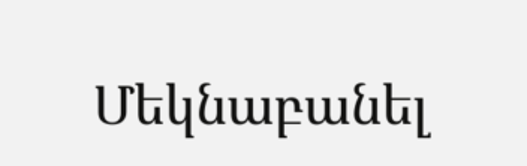Մեկնաբանել